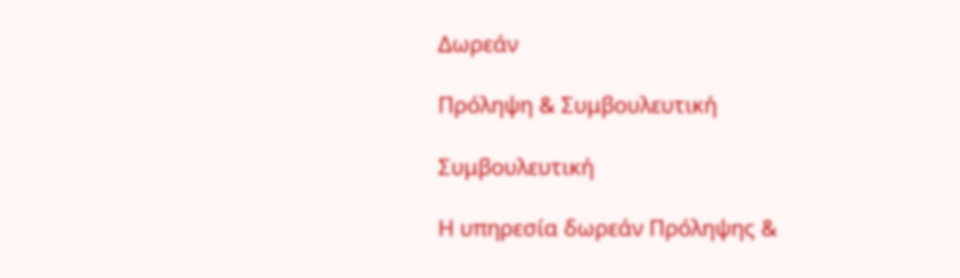Δωρεάν

Πρόληψη & Συμβουλευτική

Συμβουλευτική

Η υπηρεσία δωρεάν Πρόληψης &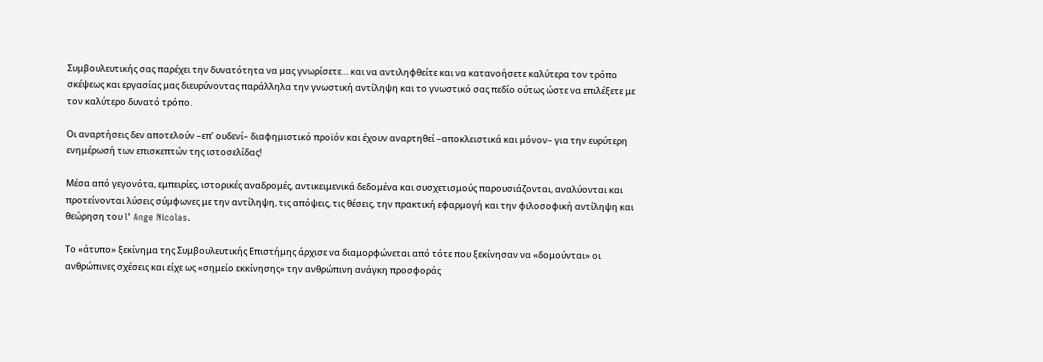Συμβουλευτικής σας παρέχει την δυνατότητα να μας γνωρίσετε… και να αντιληφθείτε και να κατανοήσετε καλύτερα τον τρόπο σκέψεως και εργασίας μας διευρύνοντας παράλληλα την γνωστική αντίληψη και το γνωστικό σας πεδίο ούτως ώστε να επιλέξετε με τον καλύτερο δυνατό τρόπο.

Οι αναρτήσεις δεν αποτελούν –επ’ ουδενί– διαφημιστικό προϊόν και έχουν αναρτηθεί –αποκλειστικά και μόνον– για την ευρύτερη ενημέρωσή των επισκεπτών της ιστοσελίδας!

Μέσα από γεγονότα, εμπειρίες, ιστορικές αναδρομές, αντικειμενικά δεδομένα και συσχετισμούς παρουσιάζονται, αναλύονται και προτείνονται λύσεις σύμφωνες με την αντίληψη, τις απόψεις, τις θέσεις, την πρακτική εφαρμογή και την φιλοσοφική αντίληψη και θεώρηση του l’ Ange Nicolas.

Το «άτυπο» ξεκίνημα της Συμβουλευτικής Επιστήμης άρχισε να διαμορφώνεται από τότε που ξεκίνησαν να «δομούνται» οι ανθρώπινες σχέσεις και είχε ως «σημείο εκκίνησης» την ανθρώπινη ανάγκη προσφοράς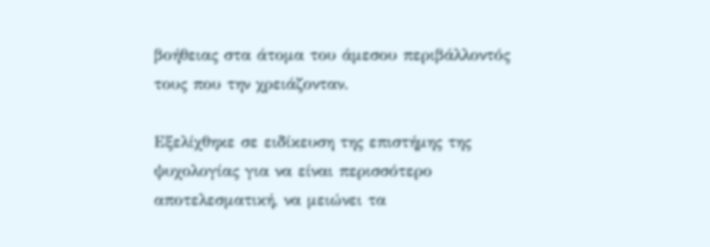βοήθειας στα άτομα του άμεσου περιβάλλοντός τους που την χρειάζονταν.

Εξελίχθηκε σε ειδίκευση της επιστήμης της ψυχολογίας για να είναι περισσότερο αποτελεσματική, να μειώνει τα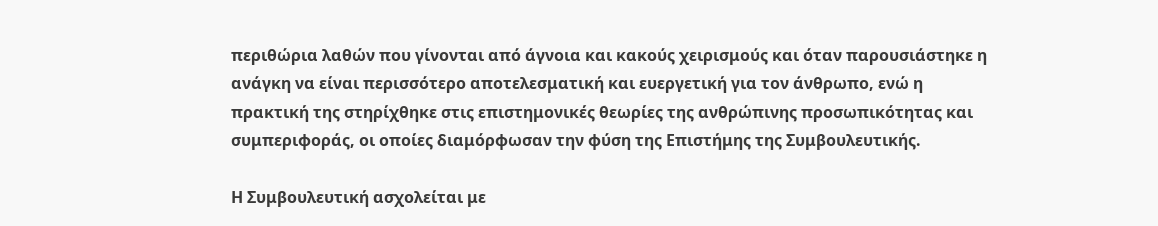περιθώρια λαθών που γίνονται από άγνοια και κακούς χειρισμούς και όταν παρουσιάστηκε η ανάγκη να είναι περισσότερο αποτελεσματική και ευεργετική για τον άνθρωπο, ενώ η πρακτική της στηρίχθηκε στις επιστημονικές θεωρίες της ανθρώπινης προσωπικότητας και συμπεριφοράς, οι οποίες διαμόρφωσαν την φύση της Επιστήμης της Συμβουλευτικής.

Η Συμβουλευτική ασχολείται με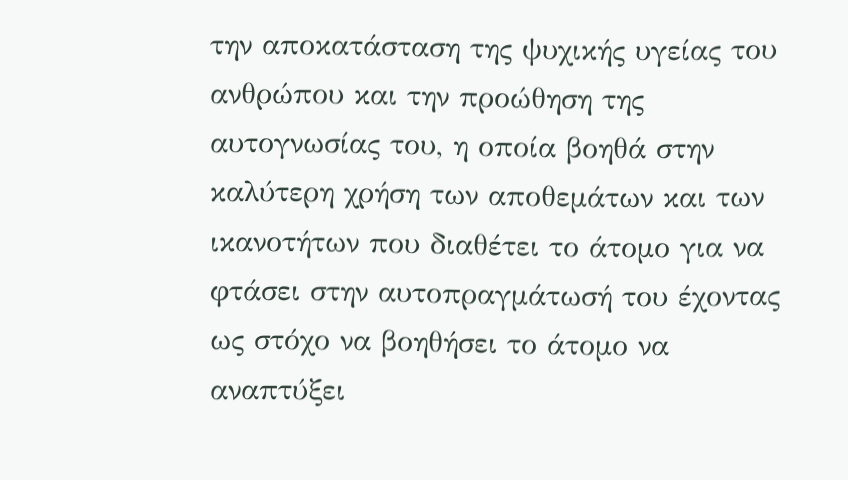την αποκατάσταση της ψυχικής υγείας του ανθρώπου και την προώθηση της αυτογνωσίας του, η οποία βοηθά στην καλύτερη χρήση των αποθεμάτων και των ικανοτήτων που διαθέτει το άτομο για να φτάσει στην αυτοπραγμάτωσή του έχοντας ως στόχο να βοηθήσει το άτομο να αναπτύξει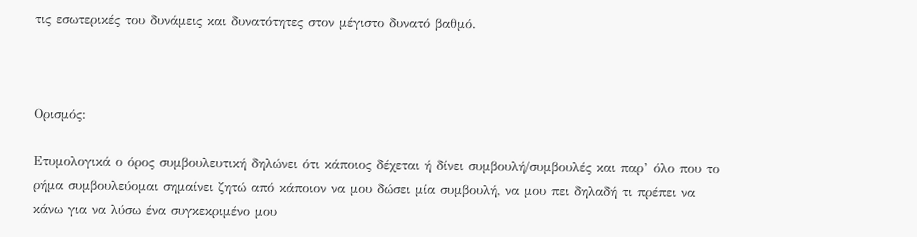τις εσωτερικές του δυνάμεις και δυνατότητες στον μέγιστο δυνατό βαθμό.



Ορισμός:

Ετυμολογικά ο όρος συμβουλευτική δηλώνει ότι κάποιος δέχεται ή δίνει συμβουλή/συμβουλές και παρ’ όλο που το ρήμα συμβουλεύομαι σημαίνει ζητώ από κάποιον να μου δώσει μία συμβουλή, να μου πει δηλαδή τι πρέπει να κάνω για να λύσω ένα συγκεκριμένο μου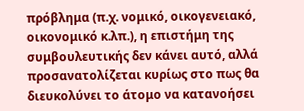πρόβλημα (π.χ. νομικό, οικογενειακό, οικονομικό κ.λπ.), η επιστήμη της συμβουλευτικής δεν κάνει αυτό, αλλά προσανατολίζεται κυρίως στο πως θα διευκολύνει το άτομο να κατανοήσει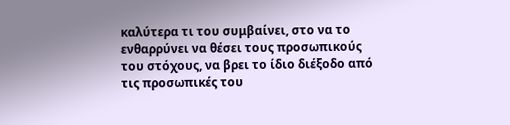καλύτερα τι του συμβαίνει, στο να το ενθαρρύνει να θέσει τους προσωπικούς του στόχους, να βρει το ίδιο διέξοδο από τις προσωπικές του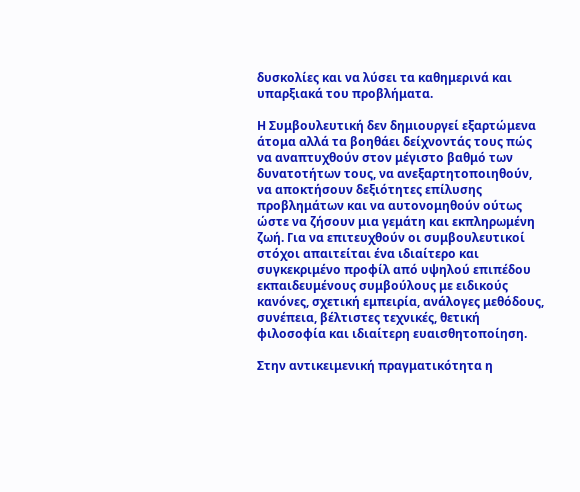δυσκολίες και να λύσει τα καθημερινά και υπαρξιακά του προβλήματα.

Η Συμβουλευτική δεν δημιουργεί εξαρτώμενα άτομα αλλά τα βοηθάει δείχνοντάς τους πώς να αναπτυχθούν στον μέγιστο βαθμό των δυνατοτήτων τους, να ανεξαρτητοποιηθούν, να αποκτήσουν δεξιότητες επίλυσης προβλημάτων και να αυτονομηθούν ούτως ώστε να ζήσουν μια γεμάτη και εκπληρωμένη ζωή. Για να επιτευχθούν οι συμβουλευτικοί στόχοι απαιτείται ένα ιδιαίτερο και συγκεκριμένο προφίλ από υψηλού επιπέδου εκπαιδευμένους συμβούλους με ειδικούς κανόνες, σχετική εμπειρία, ανάλογες μεθόδους, συνέπεια, βέλτιστες τεχνικές, θετική φιλοσοφία και ιδιαίτερη ευαισθητοποίηση.

Στην αντικειμενική πραγματικότητα η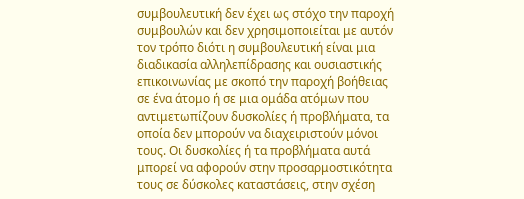συμβουλευτική δεν έχει ως στόχο την παροχή συμβουλών και δεν χρησιμοποιείται με αυτόν τον τρόπο διότι η συμβουλευτική είναι μια διαδικασία αλληλεπίδρασης και ουσιαστικής επικοινωνίας με σκοπό την παροχή βοήθειας σε ένα άτομο ή σε μια ομάδα ατόμων που αντιμετωπίζουν δυσκολίες ή προβλήματα, τα οποία δεν μπορούν να διαχειριστούν μόνοι τους. Οι δυσκολίες ή τα προβλήματα αυτά μπορεί να αφορούν στην προσαρμοστικότητα τους σε δύσκολες καταστάσεις, στην σχέση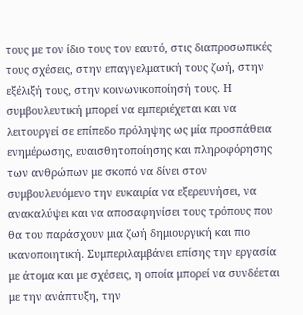τους με τον ίδιο τους τον εαυτό, στις διαπροσωπικές τους σχέσεις, στην επαγγελματική τους ζωή, στην εξέλιξή τους, στην κοινωνικοποίησή τους. Η συμβουλευτική μπορεί να εμπεριέχεται και να λειτουργεί σε επίπεδο πρόληψης ως μία προσπάθεια ενημέρωσης, ευαισθητοποίησης και πληροφόρησης των ανθρώπων με σκοπό να δίνει στον συμβουλευόμενο την ευκαιρία να εξερευνήσει, να ανακαλύψει και να αποσαφηνίσει τους τρόπους που θα του παράσχουν μια ζωή δημιουργική και πιο ικανοποιητική. Συμπεριλαμβάνει επίσης την εργασία με άτομα και με σχέσεις, η οποία μπορεί να συνδέεται με την ανάπτυξη, την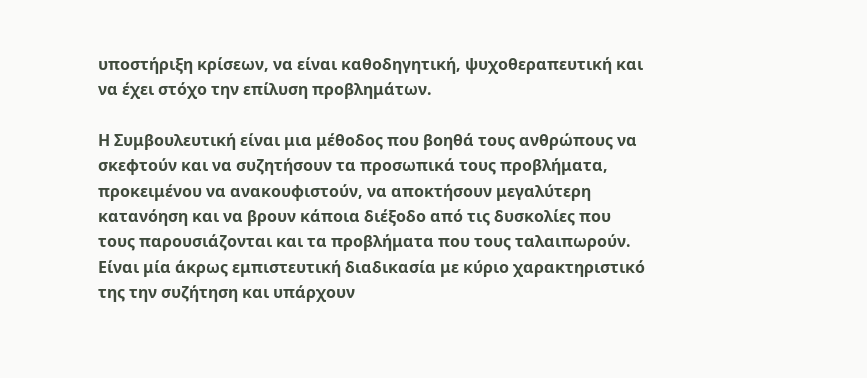υποστήριξη κρίσεων, να είναι καθοδηγητική, ψυχοθεραπευτική και να έχει στόχο την επίλυση προβλημάτων.

Η Συμβουλευτική είναι μια μέθοδος που βοηθά τους ανθρώπους να σκεφτούν και να συζητήσουν τα προσωπικά τους προβλήματα, προκειμένου να ανακουφιστούν, να αποκτήσουν μεγαλύτερη κατανόηση και να βρουν κάποια διέξοδο από τις δυσκολίες που τους παρουσιάζονται και τα προβλήματα που τους ταλαιπωρούν. Είναι μία άκρως εμπιστευτική διαδικασία με κύριο χαρακτηριστικό της την συζήτηση και υπάρχουν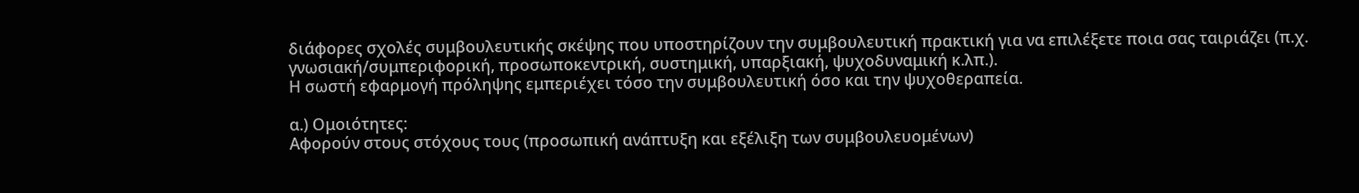διάφορες σχολές συμβουλευτικής σκέψης που υποστηρίζουν την συμβουλευτική πρακτική για να επιλέξετε ποια σας ταιριάζει (π.χ. γνωσιακή/συμπεριφορική, προσωποκεντρική, συστημική, υπαρξιακή, ψυχοδυναμική κ.λπ.).
Η σωστή εφαρμογή πρόληψης εμπεριέχει τόσο την συμβουλευτική όσο και την ψυχοθεραπεία.

α.) Ομοιότητες:
Αφορούν στους στόχους τους (προσωπική ανάπτυξη και εξέλιξη των συμβουλευομένων)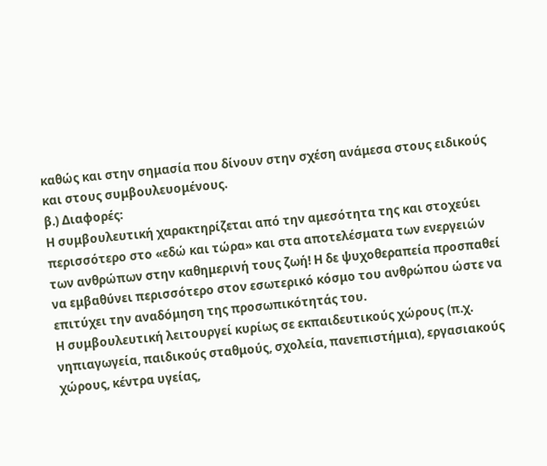καθώς και στην σημασία που δίνουν στην σχέση ανάμεσα στους ειδικούς και στους συμβουλευομένους.
β.) Διαφορές:
Η συμβουλευτική χαρακτηρίζεται από την αμεσότητα της και στοχεύει περισσότερο στο «εδώ και τώρα» και στα αποτελέσματα των ενεργειών των ανθρώπων στην καθημερινή τους ζωή! Η δε ψυχοθεραπεία προσπαθεί να εμβαθύνει περισσότερο στον εσωτερικό κόσμο του ανθρώπου ώστε να επιτύχει την αναδόμηση της προσωπικότητάς του.
Η συμβουλευτική λειτουργεί κυρίως σε εκπαιδευτικούς χώρους (π.χ. νηπιαγωγεία, παιδικούς σταθμούς, σχολεία, πανεπιστήμια), εργασιακούς χώρους, κέντρα υγείας,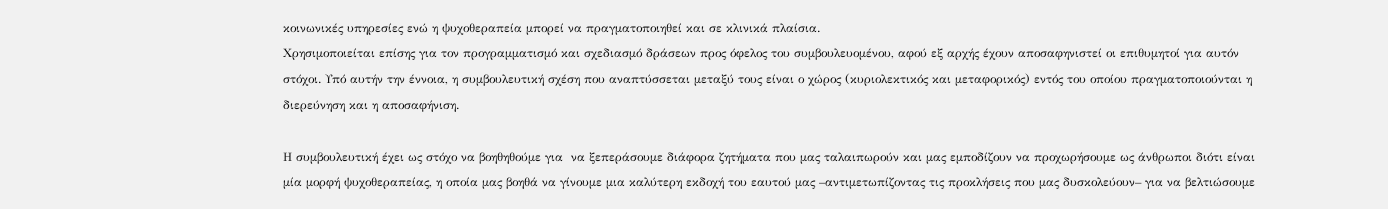κοινωνικές υπηρεσίες ενώ η ψυχοθεραπεία μπορεί να πραγματοποιηθεί και σε κλινικά πλαίσια.
Χρησιμοποιείται επίσης για τον προγραμματισμό και σχεδιασμό δράσεων προς όφελος του συμβουλευομένου, αφού εξ αρχής έχουν αποσαφηνιστεί οι επιθυμητοί για αυτόν στόχοι. Υπό αυτήν την έννοια, η συμβουλευτική σχέση που αναπτύσσεται μεταξύ τους είναι ο χώρος (κυριολεκτικός και μεταφορικός) εντός του οποίου πραγματοποιούνται η διερεύνηση και η αποσαφήνιση.

Η συμβουλευτική έχει ως στόχο να βοηθηθούμε για  να ξεπεράσουμε διάφορα ζητήματα που μας ταλαιπωρούν και μας εμποδίζουν να προχωρήσουμε ως άνθρωποι διότι είναι μία μορφή ψυχοθεραπείας, η οποία μας βοηθά να γίνουμε μια καλύτερη εκδοχή του εαυτού μας –αντιμετωπίζοντας τις προκλήσεις που μας δυσκολεύουν– για να βελτιώσουμε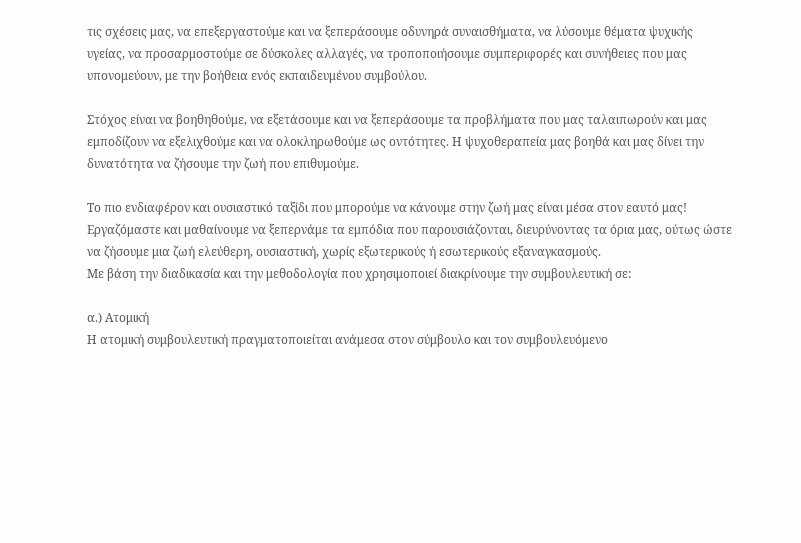τις σχέσεις μας, να επεξεργαστούμε και να ξεπεράσουμε οδυνηρά συναισθήματα, να λύσουμε θέματα ψυχικής υγείας, να προσαρμοστούμε σε δύσκολες αλλαγές, να τροποποιήσουμε συμπεριφορές και συνήθειες που μας υπονομεύουν, με την βοήθεια ενός εκπαιδευμένου συμβούλου.

Στόχος είναι να βοηθηθούμε, να εξετάσουμε και να ξεπεράσουμε τα προβλήματα που μας ταλαιπωρούν και μας εμποδίζουν να εξελιχθούμε και να ολοκληρωθούμε ως οντότητες. Η ψυχοθεραπεία μας βοηθά και μας δίνει την δυνατότητα να ζήσουμε την ζωή που επιθυμούμε.

Το πιο ενδιαφέρον και ουσιαστικό ταξίδι που μπορούμε να κάνουμε στην ζωή μας είναι μέσα στον εαυτό μας! Εργαζόμαστε και μαθαίνουμε να ξεπερνάμε τα εμπόδια που παρουσιάζονται, διευρύνοντας τα όρια μας, ούτως ώστε να ζήσουμε μια ζωή ελεύθερη, ουσιαστική, χωρίς εξωτερικούς ή εσωτερικούς εξαναγκασμούς.
Με βάση την διαδικασία και την μεθοδολογία που χρησιμοποιεί διακρίνουμε την συμβουλευτική σε:

α.) Ατομική
Η ατομική συμβουλευτική πραγματοποιείται ανάμεσα στον σύμβουλο και τον συμβουλευόμενο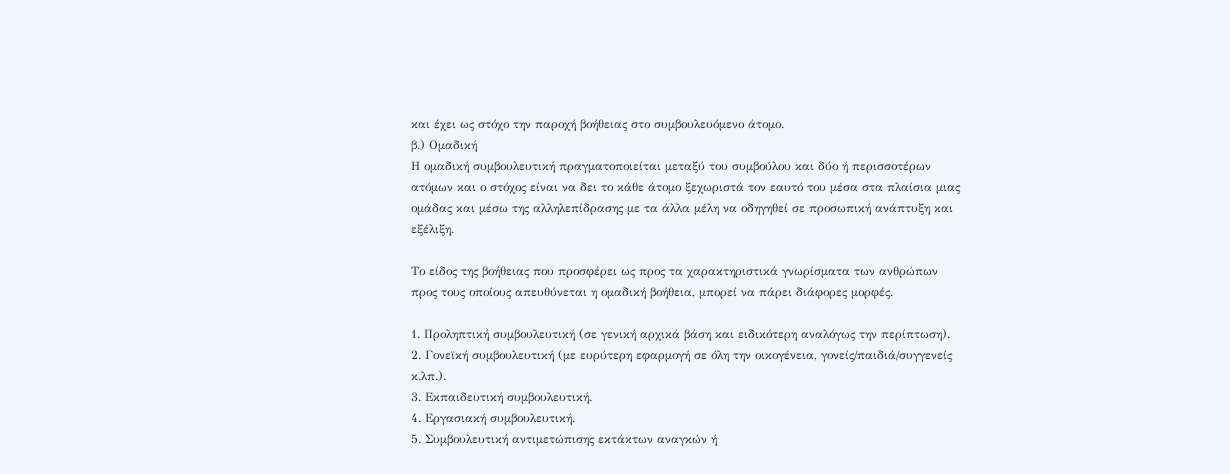και έχει ως στόχο την παροχή βοήθειας στο συμβουλευόμενο άτομο.
β.) Ομαδική
Η ομαδική συμβουλευτική πραγματοποιείται μεταξύ του συμβούλου και δύο ή περισσοτέρων ατόμων και ο στόχος είναι να δει το κάθε άτομο ξεχωριστά τον εαυτό του μέσα στα πλαίσια μιας ομάδας και μέσω της αλληλεπίδρασης με τα άλλα μέλη να οδηγηθεί σε προσωπική ανάπτυξη και εξέλιξη.

Το είδος της βοήθειας που προσφέρει ως προς τα χαρακτηριστικά γνωρίσματα των ανθρώπων προς τους οποίους απευθύνεται η ομαδική βοήθεια, μπορεί να πάρει διάφορες μορφές.

1. Προληπτική συμβουλευτική (σε γενική αρχικά βάση και ειδικότερη αναλόγως την περίπτωση).
2. Γονεϊκή συμβουλευτική (με ευρύτερη εφαρμογή σε όλη την οικογένεια, γονείς/παιδιά/συγγενείς κ.λπ.).
3. Εκπαιδευτική συμβουλευτική.
4. Εργασιακή συμβουλευτική.
5. Συμβουλευτική αντιμετώπισης εκτάκτων αναγκών ή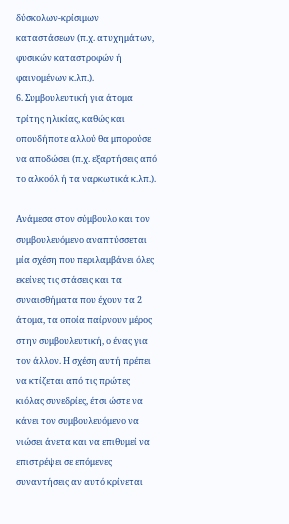δύσκολων-κρίσιμων καταστάσεων (π.χ. ατυχημάτων, φυσικών καταστροφών ή φαινομένων κ.λπ.).
6. Συμβουλευτική για άτομα τρίτης ηλικίας, καθώς και οπουδήποτε αλλού θα μπορούσε να αποδώσει (π.χ. εξαρτήσεις από το αλκοόλ ή τα ναρκωτικά κ.λπ.).

Ανάμεσα στον σύμβουλο και τον συμβουλευόμενο αναπτύσσεται μία σχέση που περιλαμβάνει όλες εκείνες τις στάσεις και τα συναισθήματα που έχουν τα 2 άτομα, τα οποία παίρνουν μέρος στην συμβουλευτική, ο ένας για τον άλλον. Η σχέση αυτή πρέπει να κτίζεται από τις πρώτες κιόλας συνεδρίες, έτσι ώστε να κάνει τον συμβουλευόμενο να νιώσει άνετα και να επιθυμεί να επιστρέψει σε επόμενες συναντήσεις αν αυτό κρίνεται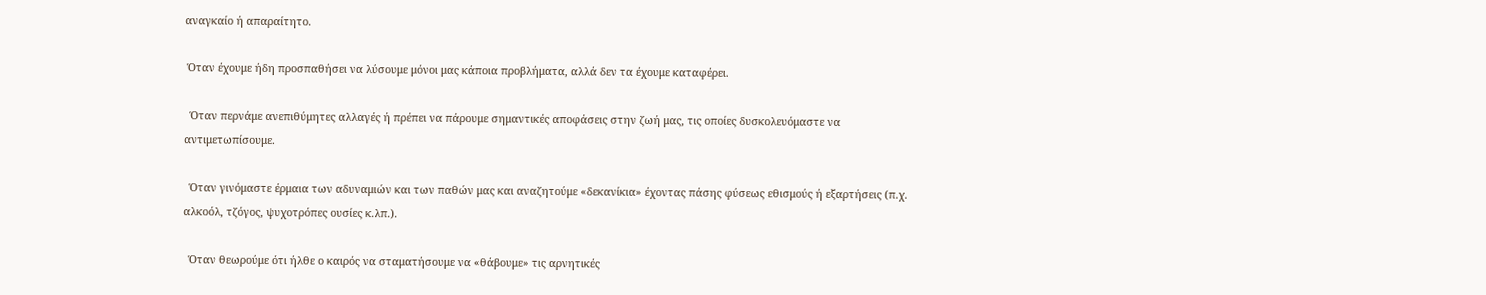αναγκαίο ή απαραίτητο.

 Όταν έχουμε ήδη προσπαθήσει να λύσουμε μόνοι μας κάποια προβλήματα, αλλά δεν τα έχουμε καταφέρει.

  Όταν περνάμε ανεπιθύμητες αλλαγές ή πρέπει να πάρουμε σημαντικές αποφάσεις στην ζωή μας, τις οποίες δυσκολευόμαστε να αντιμετωπίσουμε.

  Όταν γινόμαστε έρμαια των αδυναμιών και των παθών μας και αναζητούμε «δεκανίκια» έχοντας πάσης φύσεως εθισμούς ή εξαρτήσεις (π.χ. αλκοόλ, τζόγος, ψυχοτρόπες ουσίες κ.λπ.).

  Όταν θεωρούμε ότι ήλθε ο καιρός να σταματήσουμε να «θάβουμε» τις αρνητικές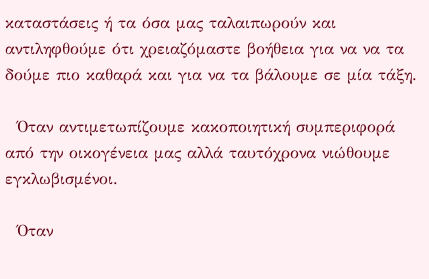καταστάσεις ή τα όσα μας ταλαιπωρούν και αντιληφθούμε ότι χρειαζόμαστε βοήθεια για να να τα δούμε πιο καθαρά και για να τα βάλουμε σε μία τάξη.

  Όταν αντιμετωπίζουμε κακοποιητική συμπεριφορά από την οικογένεια μας αλλά ταυτόχρονα νιώθουμε εγκλωβισμένοι.

  Όταν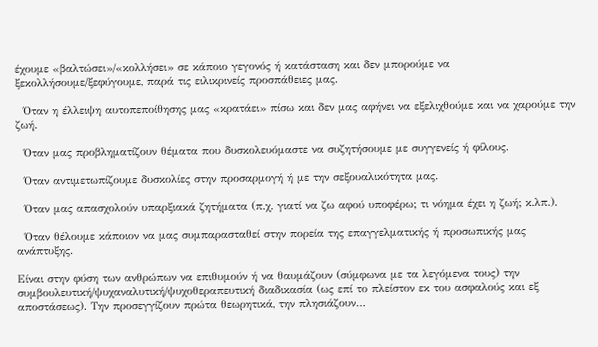έχουμε «βαλτώσει»/«κολλήσει» σε κάποιο γεγονός ή κατάσταση και δεν μπορούμε να ξεκολλήσουμε/ξεφύγουμε, παρά τις ειλικρινείς προσπάθειες μας.

  Όταν η έλλειψη αυτοπεποίθησης μας «κρατάει» πίσω και δεν μας αφήνει να εξελιχθούμε και να χαρούμε την ζωή.

  Όταν μας προβληματίζουν θέματα που δυσκολευόμαστε να συζητήσουμε με συγγενείς ή φίλους.

  Όταν αντιμετωπίζουμε δυσκολίες στην προσαρμογή ή με την σεξουαλικότητα μας.

  Όταν μας απασχολούν υπαρξιακά ζητήματα (π.χ. γιατί να ζω αφού υποφέρω; τι νόημα έχει η ζωή; κ.λπ.).

  Όταν θέλουμε κάποιον να μας συμπαρασταθεί στην πορεία της επαγγελματικής ή προσωπικής μας ανάπτυξης.

Είναι στην φύση των ανθρώπων να επιθυμούν ή να θαυμάζουν (σύμφωνα με τα λεγόμενα τους) την συμβουλευτική/ψυχαναλυτική/ψυχοθεραπευτική διαδικασία (ως επί το πλείστον εκ του ασφαλούς και εξ αποστάσεως). Την προσεγγίζουν πρώτα θεωρητικά, την πλησιάζουν…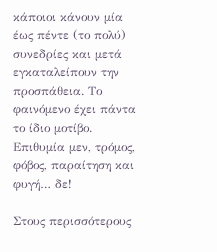κάποιοι κάνουν μία έως πέντε (το πολύ) συνεδρίες και μετά εγκαταλείπουν την προσπάθεια. Το φαινόμενο έχει πάντα το ίδιο μοτίβο. Επιθυμία μεν, τρόμος, φόβος, παραίτηση και φυγή… δε!

Στους περισσότερους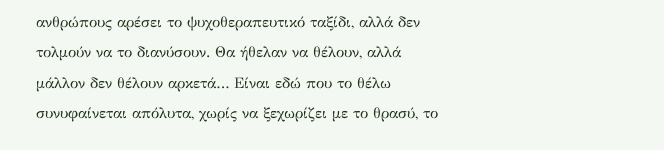ανθρώπους αρέσει το ψυχοθεραπευτικό ταξίδι, αλλά δεν τολμούν να το διανύσουν. Θα ήθελαν να θέλουν, αλλά μάλλον δεν θέλουν αρκετά… Είναι εδώ που το θέλω συνυφαίνεται απόλυτα, χωρίς να ξεχωρίζει με το θρασύ, το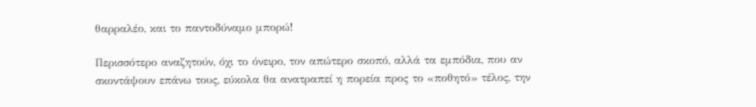θαρραλέο, και το παντοδύναμο μπορώ!

Περισσότερο αναζητούν, όχι το όνειρο, τον απώτερο σκοπό, αλλά τα εμπόδια, που αν σκοντάψουν επάνω τους, εύκολα θα ανατραπεί η πορεία προς το «ποθητό» τέλος, την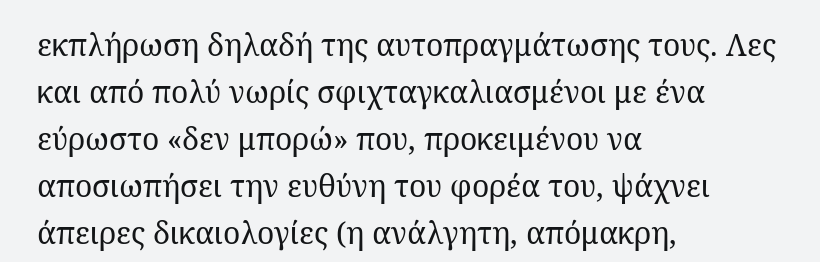εκπλήρωση δηλαδή της αυτοπραγμάτωσης τους. Λες και από πολύ νωρίς σφιχταγκαλιασμένοι με ένα εύρωστο «δεν μπορώ» που, προκειμένου να αποσιωπήσει την ευθύνη του φορέα του, ψάχνει άπειρες δικαιολογίες (η ανάλγητη, απόμακρη,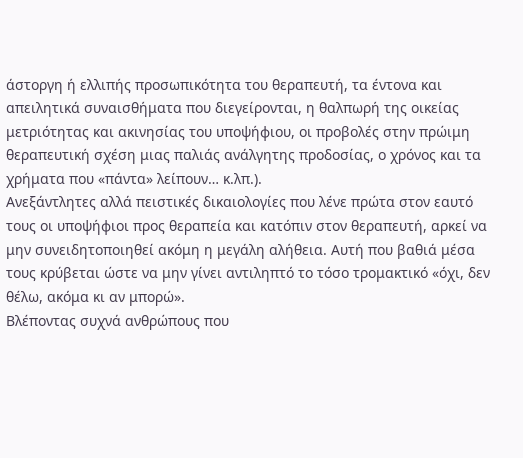άστοργη ή ελλιπής προσωπικότητα του θεραπευτή, τα έντονα και απειλητικά συναισθήματα που διεγείρονται, η θαλπωρή της οικείας μετριότητας και ακινησίας του υποψήφιου, οι προβολές στην πρώιμη  θεραπευτική σχέση μιας παλιάς ανάλγητης προδοσίας, ο χρόνος και τα χρήματα που «πάντα» λείπουν… κ.λπ.).
Ανεξάντλητες αλλά πειστικές δικαιολογίες που λένε πρώτα στον εαυτό τους οι υποψήφιοι προς θεραπεία και κατόπιν στον θεραπευτή, αρκεί να μην συνειδητοποιηθεί ακόμη η μεγάλη αλήθεια. Αυτή που βαθιά μέσα τους κρύβεται ώστε να μην γίνει αντιληπτό το τόσο τρομακτικό «όχι, δεν θέλω, ακόμα κι αν μπορώ».
Βλέποντας συχνά ανθρώπους που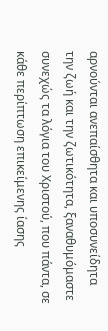αρνούνται ανεπαίσθητα και υποσυνείδητα την ζωή και την ζωτικότητα, ξαναθυμόμαστε συνεχώς τα λόγια του Χριστού, που πάντα, σε κάθε περίπτωση επικείμενης ίασης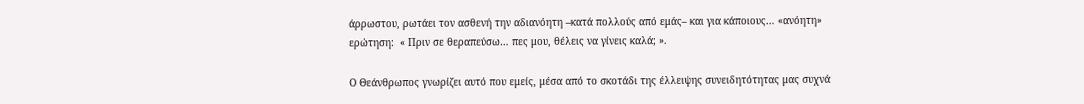άρρωστου, ρωτάει τον ασθενή την αδιανόητη –κατά πολλούς από εμάς– και για κάποιους… «ανόητη» ερώτηση:  « Πριν σε θεραπεύσω… πες μου, θέλεις να γίνεις καλά; ».

Ο Θεάνθρωπος γνωρίζει αυτό που εμείς, μέσα από το σκοτάδι της έλλειψης συνειδητότητας μας συχνά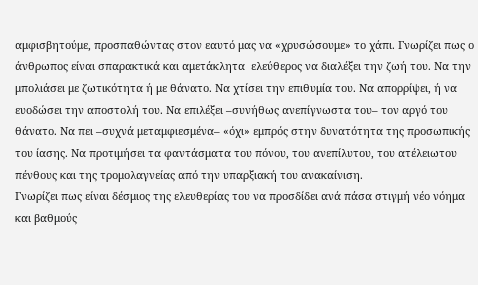αμφισβητούμε, προσπαθώντας στον εαυτό μας να «χρυσώσουμε» το χάπι. Γνωρίζει πως ο άνθρωπος είναι σπαρακτικά και αμετάκλητα  ελεύθερος να διαλέξει την ζωή του. Να την μπολιάσει με ζωτικότητα ή με θάνατο. Να χτίσει την επιθυμία του. Να απορρίψει, ή να ευοδώσει την αποστολή του. Να επιλέξει –συνήθως ανεπίγνωστα του– τον αργό του θάνατο. Να πει –συχνά μεταμφιεσμένα– «όχι» εμπρός στην δυνατότητα της προσωπικής του ίασης. Να προτιμήσει τα φαντάσματα του πόνου, του ανεπίλυτου, του ατέλειωτου πένθους και της τρομολαγνείας από την υπαρξιακή του ανακαίνιση.
Γνωρίζει πως είναι δέσμιος της ελευθερίας του να προσδίδει ανά πάσα στιγμή νέο νόημα και βαθμούς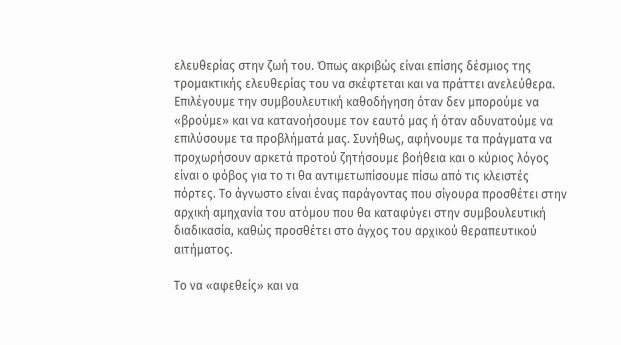ελευθερίας στην ζωή του. Όπως ακριβώς είναι επίσης δέσμιος της τρομακτικής ελευθερίας του να σκέφτεται και να πράττει ανελεύθερα.
Επιλέγουμε την συμβουλευτική καθοδήγηση όταν δεν μπορούμε να «βρούμε» και να κατανοήσουμε τον εαυτό μας ή όταν αδυνατούμε να επιλύσουμε τα προβλήματά μας. Συνήθως, αφήνουμε τα πράγματα να προχωρήσουν αρκετά προτού ζητήσουμε βοήθεια και ο κύριος λόγος είναι ο φόβος για το τι θα αντιμετωπίσουμε πίσω από τις κλειστές πόρτες. Το άγνωστο είναι ένας παράγοντας που σίγουρα προσθέτει στην αρχική αμηχανία του ατόμου που θα καταφύγει στην συμβουλευτική διαδικασία, καθώς προσθέτει στο άγχος του αρχικού θεραπευτικού αιτήματος.

Το να «αφεθείς» και να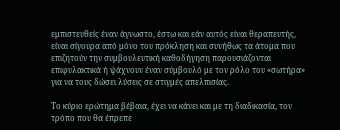εμπιστευθείς έναν άγνωστο, έστω και εάν αυτός είναι θεραπευτής, είναι σίγουρα από μόνο του πρόκληση και συνήθως τα άτομα που επιζητούν την συμβουλευτική καθοδήγηση παρουσιάζονται επιφυλακτικά ή ψάχνουν έναν σύμβουλό με τον ρόλο του «σωτήρα» για να τους δώσει λύσεις σε στιγμές απελπισίας.

Το κύριο ερώτημα βέβαια, έχει να κάνει και με τη διαδικασία, τον τρόπο που θα έπρεπε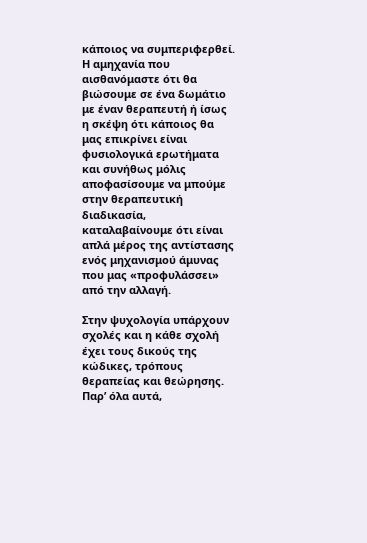κάποιος να συμπεριφερθεί. Η αμηχανία που αισθανόμαστε ότι θα βιώσουμε σε ένα δωμάτιο με έναν θεραπευτή ή ίσως η σκέψη ότι κάποιος θα μας επικρίνει είναι φυσιολογικά ερωτήματα και συνήθως μόλις αποφασίσουμε να μπούμε στην θεραπευτική διαδικασία, καταλαβαίνουμε ότι είναι απλά μέρος της αντίστασης ενός μηχανισμού άμυνας που μας «προφυλάσσει» από την αλλαγή.

Στην ψυχολογία υπάρχουν σχολές και η κάθε σχολή έχει τους δικούς της κώδικες, τρόπους θεραπείας και θεώρησης. Παρ’ όλα αυτά,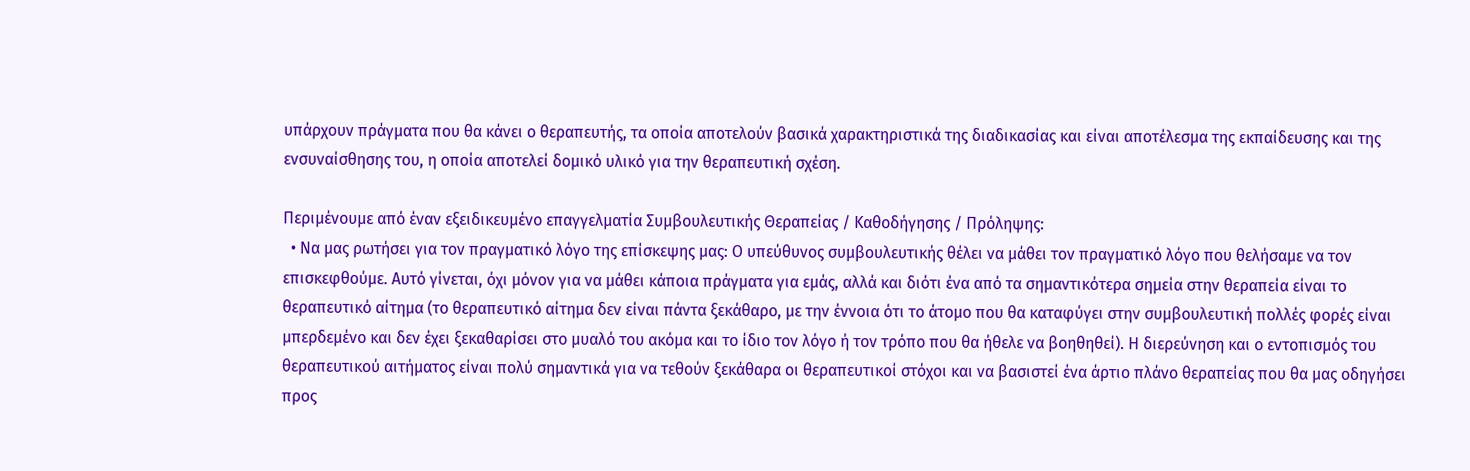υπάρχουν πράγματα που θα κάνει ο θεραπευτής, τα οποία αποτελούν βασικά χαρακτηριστικά της διαδικασίας και είναι αποτέλεσμα της εκπαίδευσης και της ενσυναίσθησης του, η οποία αποτελεί δομικό υλικό για την θεραπευτική σχέση.

Περιμένουμε από έναν εξειδικευμένο επαγγελματία Συμβουλευτικής Θεραπείας / Καθοδήγησης / Πρόληψης:
  • Να μας ρωτήσει για τον πραγματικό λόγο της επίσκεψης μας: Ο υπεύθυνος συμβουλευτικής θέλει να μάθει τον πραγματικό λόγο που θελήσαμε να τον επισκεφθούμε. Αυτό γίνεται, όχι μόνον για να μάθει κάποια πράγματα για εμάς, αλλά και διότι ένα από τα σημαντικότερα σημεία στην θεραπεία είναι το θεραπευτικό αίτημα (το θεραπευτικό αίτημα δεν είναι πάντα ξεκάθαρο, με την έννοια ότι το άτομο που θα καταφύγει στην συμβουλευτική πολλές φορές είναι μπερδεμένο και δεν έχει ξεκαθαρίσει στο μυαλό του ακόμα και το ίδιο τον λόγο ή τον τρόπο που θα ήθελε να βοηθηθεί). Η διερεύνηση και ο εντοπισμός του θεραπευτικού αιτήματος είναι πολύ σημαντικά για να τεθούν ξεκάθαρα οι θεραπευτικοί στόχοι και να βασιστεί ένα άρτιο πλάνο θεραπείας που θα μας οδηγήσει προς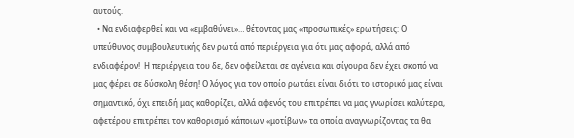αυτούς.
  • Να ενδιαφερθεί και να «εμβαθύνει»… θέτοντας μας «προσωπικές» ερωτήσεις: Ο υπεύθυνος συμβουλευτικής δεν ρωτά από περιέργεια για ότι μας αφορά, αλλά από ενδιαφέρον!  Η περιέργεια του δε, δεν οφείλεται σε αγένεια και σίγουρα δεν έχει σκοπό να μας φέρει σε δύσκολη θέση! Ο λόγος για τον οποίο ρωτάει είναι διότι το ιστορικό μας είναι σημαντικό, όχι επειδή μας καθορίζει, αλλά αφενός του επιτρέπει να μας γνωρίσει καλύτερα, αφετέρου επιτρέπει τον καθορισμό κάποιων «μοτίβων» τα οποία αναγνωρίζοντας τα θα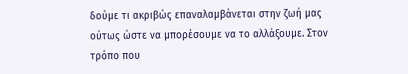δούμε τι ακριβώς επαναλαμβάνεται στην ζωή μας ούτως ώστε να μπορέσουμε να το αλλάξουμε. Στον τρόπο που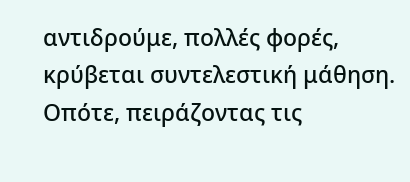αντιδρούμε, πολλές φορές, κρύβεται συντελεστική μάθηση. Οπότε, πειράζοντας τις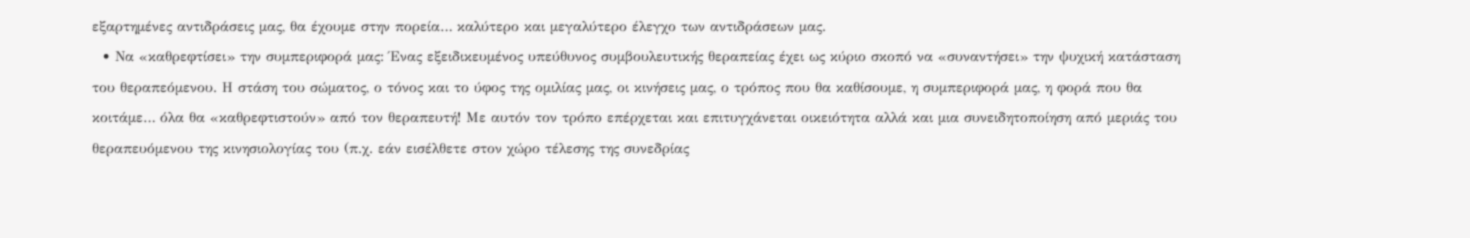εξαρτημένες αντιδράσεις μας, θα έχουμε στην πορεία… καλύτερο και μεγαλύτερο έλεγχο των αντιδράσεων μας.
  • Να «καθρεφτίσει» την συμπεριφορά μας: Ένας εξειδικευμένος υπεύθυνος συμβουλευτικής θεραπείας έχει ως κύριο σκοπό να «συναντήσει» την ψυχική κατάσταση του θεραπεόμενου. Η στάση του σώματος, ο τόνος και το ύφος της ομιλίας μας, οι κινήσεις μας, ο τρόπος που θα καθίσουμε, η συμπεριφορά μας, η φορά που θα κοιτάμε… όλα θα «καθρεφτιστούν» από τον θεραπευτή! Με αυτόν τον τρόπο επέρχεται και επιτυγχάνεται οικειότητα αλλά και μια συνειδητοποίηση από μεριάς του θεραπευόμενου της κινησιολογίας του (π.χ. εάν εισέλθετε στον χώρο τέλεσης της συνεδρίας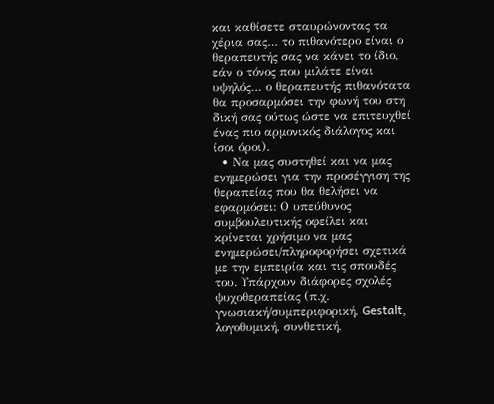και καθίσετε σταυρώνοντας τα χέρια σας… το πιθανότερο είναι ο θεραπευτής σας να κάνει το ίδιο, εάν ο τόνος που μιλάτε είναι υψηλός… ο θεραπευτής πιθανότατα θα προσαρμόσει την φωνή του στη δική σας ούτως ώστε να επιτευχθεί ένας πιο αρμονικός διάλογος και ίσοι όροι).
  • Να μας συστηθεί και να μας ενημερώσει για την προσέγγιση της θεραπείας που θα θελήσει να εφαρμόσει: Ο υπεύθυνος συμβουλευτικής οφείλει και κρίνεται χρήσιμο να μας ενημερώσει/πληροφορήσει σχετικά με την εμπειρία και τις σπουδές του. Υπάρχουν διάφορες σχολές ψυχοθεραπείας (π.χ. γνωσιακή/συμπεριφορική, Gestalt, λογοθυμική, συνθετική,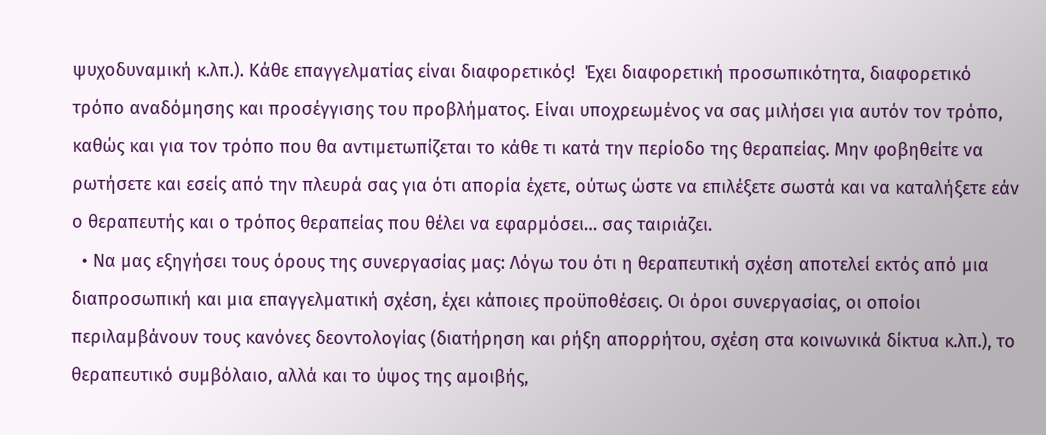ψυχοδυναμική κ.λπ.). Κάθε επαγγελματίας είναι διαφορετικός!  Έχει διαφορετική προσωπικότητα, διαφορετικό τρόπο αναδόμησης και προσέγγισης του προβλήματος. Είναι υποχρεωμένος να σας μιλήσει για αυτόν τον τρόπο, καθώς και για τον τρόπο που θα αντιμετωπίζεται το κάθε τι κατά την περίοδο της θεραπείας. Μην φοβηθείτε να ρωτήσετε και εσείς από την πλευρά σας για ότι απορία έχετε, ούτως ώστε να επιλέξετε σωστά και να καταλήξετε εάν ο θεραπευτής και ο τρόπος θεραπείας που θέλει να εφαρμόσει… σας ταιριάζει.
  • Να μας εξηγήσει τους όρους της συνεργασίας μας: Λόγω του ότι η θεραπευτική σχέση αποτελεί εκτός από μια διαπροσωπική και μια επαγγελματική σχέση, έχει κάποιες προϋποθέσεις. Οι όροι συνεργασίας, οι οποίοι περιλαμβάνουν τους κανόνες δεοντολογίας (διατήρηση και ρήξη απορρήτου, σχέση στα κοινωνικά δίκτυα κ.λπ.), το θεραπευτικό συμβόλαιο, αλλά και το ύψος της αμοιβής,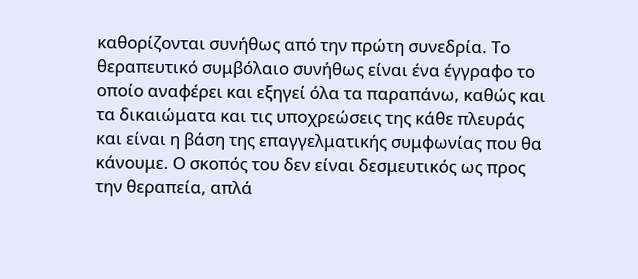καθορίζονται συνήθως από την πρώτη συνεδρία. Το θεραπευτικό συμβόλαιο συνήθως είναι ένα έγγραφο το οποίο αναφέρει και εξηγεί όλα τα παραπάνω, καθώς και τα δικαιώματα και τις υποχρεώσεις της κάθε πλευράς και είναι η βάση της επαγγελματικής συμφωνίας που θα κάνουμε. Ο σκοπός του δεν είναι δεσμευτικός ως προς την θεραπεία, απλά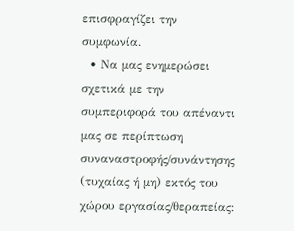επισφραγίζει την συμφωνία.
  • Να μας ενημερώσει σχετικά με την συμπεριφορά του απέναντι μας σε περίπτωση συναναστροφής/συνάντησης (τυχαίας ή μη) εκτός του χώρου εργασίας/θεραπείας: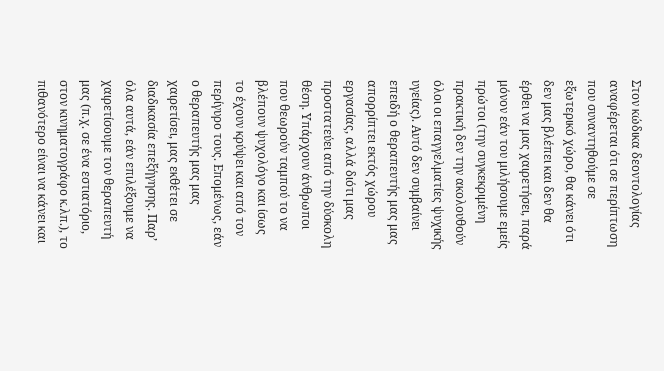Στον κώδικα δεοντολογίας αναφέρεται ότι σε περίπτωση που συναντηθούμε σε εξωτερικό χώρο, θα κάνει ότι δεν μας βλέπει και δεν θα έρθει να μας χαιρετήσει, παρά μόνον εάν του μιλήσουμε εμείς πρώτοι (την συγκεκριμένη πρακτική δεν την ακολουθούν όλοι οι επαγγελματίες ψυχικής υγείας). Αυτό δεν συμβαίνει επειδή ο θεραπευτής μας μας απορρίπτει εκτός χώρου εργασίας, αλλά διότι μας προστατεύει από την δύσκολη θέση. Υπάρχουν άνθρωποι που θεωρούν ταμπού το να βλέπουν ψυχολόγο και ίσως το έχουν κρύψει και από τον περίγυρο τους. Επομένως, εάν ο θεραπευτής μας μας χαιρετίσει, μας εκθέτει σε διαδικασία επεξήγησης. Παρ’ όλα αυτά, εάν επιλέξουμε να χαιρετίσουμε τον θεραπευτή μας (π.χ. σε ένα εστιατόριο, στον κινηματογράφο κ.λπ.), το πιθανότερο είναι να κάνει και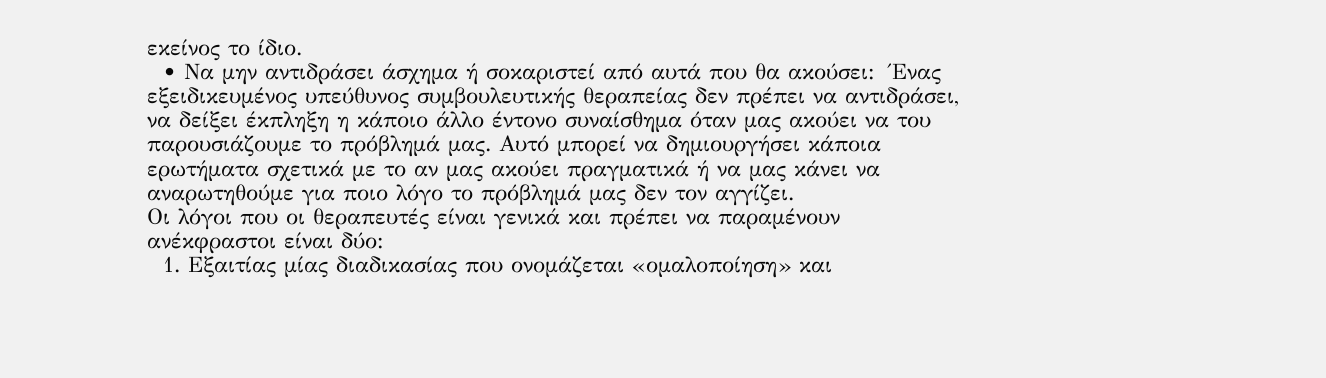εκείνος το ίδιο.
  • Να μην αντιδράσει άσχημα ή σοκαριστεί από αυτά που θα ακούσει:  Ένας εξειδικευμένος υπεύθυνος συμβουλευτικής θεραπείας δεν πρέπει να αντιδράσει, να δείξει έκπληξη η κάποιο άλλο έντονο συναίσθημα όταν μας ακούει να του παρουσιάζουμε το πρόβλημά μας. Αυτό μπορεί να δημιουργήσει κάποια ερωτήματα σχετικά με το αν μας ακούει πραγματικά ή να μας κάνει να αναρωτηθούμε για ποιο λόγο το πρόβλημά μας δεν τον αγγίζει.
Οι λόγοι που οι θεραπευτές είναι γενικά και πρέπει να παραμένουν ανέκφραστοι είναι δύο:
  1. Εξαιτίας μίας διαδικασίας που ονομάζεται «ομαλοποίηση» και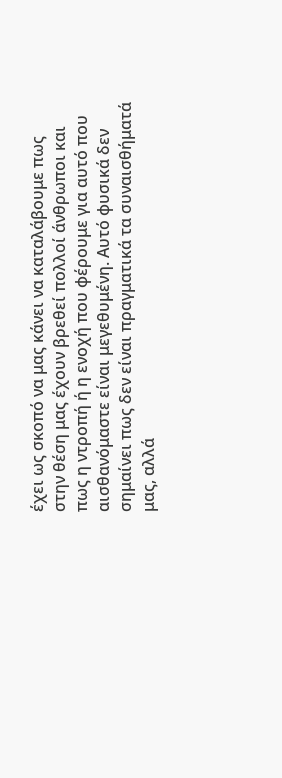έχει ως σκοπό να μας κάνει να καταλάβουμε πως στην θέση μας έχουν βρεθεί πολλοί άνθρωποι και πως η ντροπή ή η ενοχή που φέρουμε για αυτό που αισθανόμαστε είναι μεγεθυμένη. Αυτό φυσικά δεν σημαίνει πως δεν είναι πραγματικά τα συναισθήματά μας, αλλά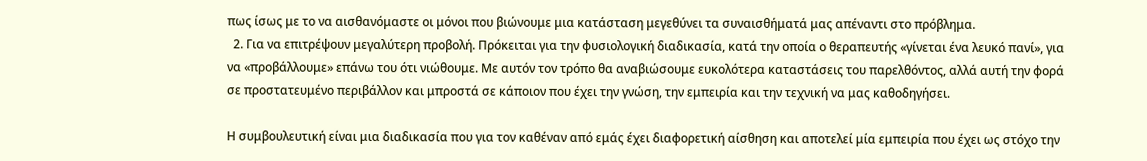πως ίσως με το να αισθανόμαστε οι μόνοι που βιώνουμε μια κατάσταση μεγεθύνει τα συναισθήματά μας απέναντι στο πρόβλημα.
  2. Για να επιτρέψουν μεγαλύτερη προβολή. Πρόκειται για την φυσιολογική διαδικασία, κατά την οποία ο θεραπευτής «γίνεται ένα λευκό πανί», για να «προβάλλουμε» επάνω του ότι νιώθουμε. Με αυτόν τον τρόπο θα αναβιώσουμε ευκολότερα καταστάσεις του παρελθόντος, αλλά αυτή την φορά σε προστατευμένο περιβάλλον και μπροστά σε κάποιον που έχει την γνώση, την εμπειρία και την τεχνική να μας καθοδηγήσει.

Η συμβουλευτική είναι μια διαδικασία που για τον καθέναν από εμάς έχει διαφορετική αίσθηση και αποτελεί μία εμπειρία που έχει ως στόχο την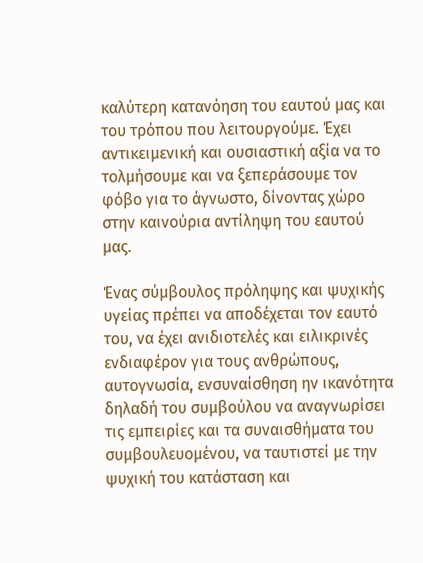καλύτερη κατανόηση του εαυτού μας και του τρόπου που λειτουργούμε. Έχει αντικειμενική και ουσιαστική αξία να το τολμήσουμε και να ξεπεράσουμε τον φόβο για το άγνωστο, δίνοντας χώρο στην καινούρια αντίληψη του εαυτού μας.

Ένας σύμβουλος πρόληψης και ψυχικής υγείας πρέπει να αποδέχεται τον εαυτό του, να έχει ανιδιοτελές και ειλικρινές ενδιαφέρον για τους ανθρώπους, αυτογνωσία, ενσυναίσθηση ην ικανότητα δηλαδή του συμβούλου να αναγνωρίσει τις εμπειρίες και τα συναισθήματα του συμβουλευομένου, να ταυτιστεί με την ψυχική του κατάσταση και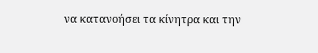να κατανοήσει τα κίνητρα και την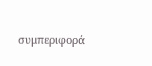συμπεριφορά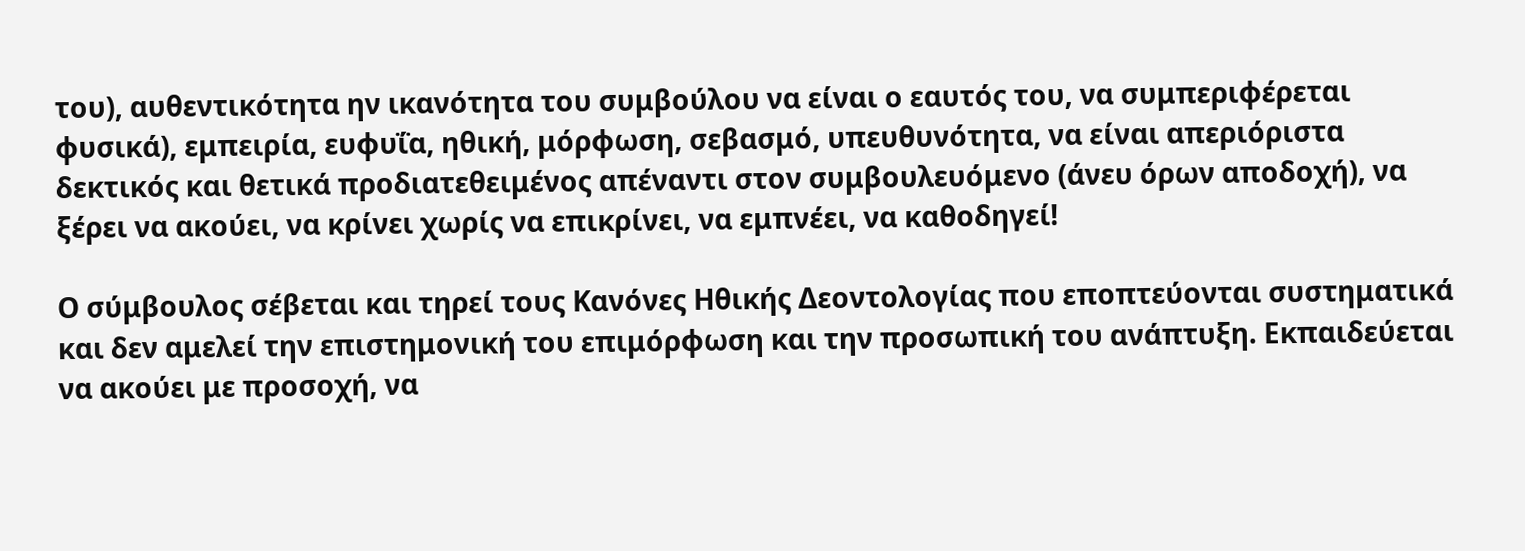του), αυθεντικότητα ην ικανότητα του συμβούλου να είναι ο εαυτός του, να συμπεριφέρεται φυσικά), εμπειρία, ευφυΐα, ηθική, μόρφωση, σεβασμό, υπευθυνότητα, να είναι απεριόριστα δεκτικός και θετικά προδιατεθειμένος απέναντι στον συμβουλευόμενο (άνευ όρων αποδοχή), να ξέρει να ακούει, να κρίνει χωρίς να επικρίνει, να εμπνέει, να καθοδηγεί!

Ο σύμβουλος σέβεται και τηρεί τους Κανόνες Ηθικής Δεοντολογίας που εποπτεύονται συστηματικά και δεν αμελεί την επιστημονική του επιμόρφωση και την προσωπική του ανάπτυξη. Εκπαιδεύεται να ακούει με προσοχή, να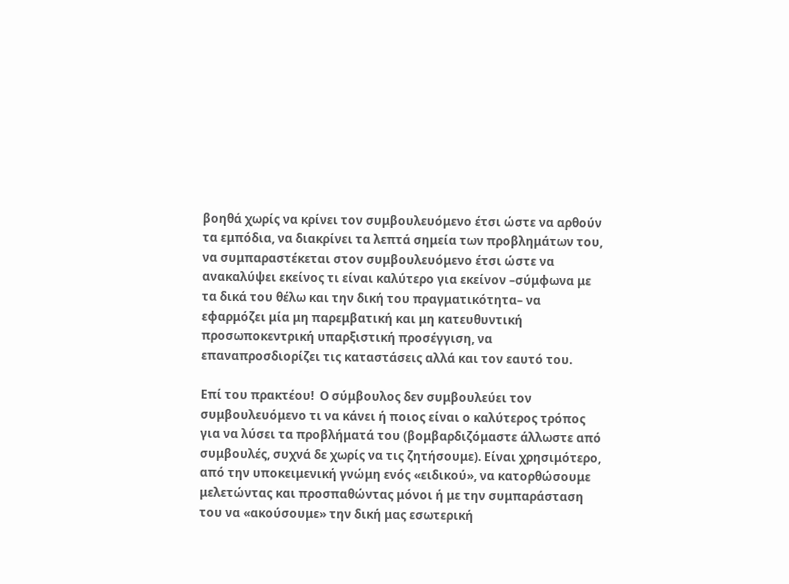βοηθά χωρίς να κρίνει τον συμβουλευόμενο έτσι ώστε να αρθούν τα εμπόδια, να διακρίνει τα λεπτά σημεία των προβλημάτων του, να συμπαραστέκεται στον συμβουλευόμενο έτσι ώστε να ανακαλύψει εκείνος τι είναι καλύτερο για εκείνον –σύμφωνα με τα δικά του θέλω και την δική του πραγματικότητα– να εφαρμόζει μία μη παρεμβατική και μη κατευθυντική προσωποκεντρική υπαρξιστική προσέγγιση, να επαναπροσδιορίζει τις καταστάσεις αλλά και τον εαυτό του.

Επί του πρακτέου!  Ο σύμβουλος δεν συμβουλεύει τον συμβουλευόμενο τι να κάνει ή ποιος είναι ο καλύτερος τρόπος για να λύσει τα προβλήματά του (βομβαρδιζόμαστε άλλωστε από συμβουλές, συχνά δε χωρίς να τις ζητήσουμε). Είναι χρησιμότερο, από την υποκειμενική γνώμη ενός «ειδικού», να κατορθώσουμε μελετώντας και προσπαθώντας μόνοι ή με την συμπαράσταση του να «ακούσουμε» την δική μας εσωτερική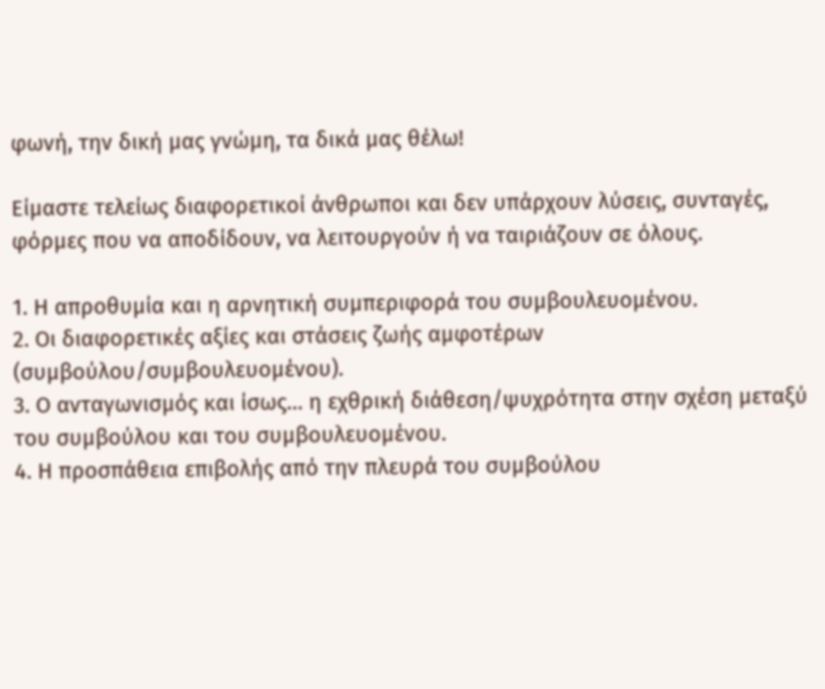φωνή, την δική μας γνώμη, τα δικά μας θέλω!

Είμαστε τελείως διαφορετικοί άνθρωποι και δεν υπάρχουν λύσεις, συνταγές, φόρμες που να αποδίδουν, να λειτουργούν ή να ταιριάζουν σε όλους.

1. Η απροθυμία και η αρνητική συμπεριφορά του συμβουλευομένου.
2. Οι διαφορετικές αξίες και στάσεις ζωής αμφοτέρων (συμβούλου/συμβουλευομένου).
3. Ο ανταγωνισμός και ίσως… η εχθρική διάθεση/ψυχρότητα στην σχέση μεταξύ του συμβούλου και του συμβουλευομένου.
4. Η προσπάθεια επιβολής από την πλευρά του συμβούλου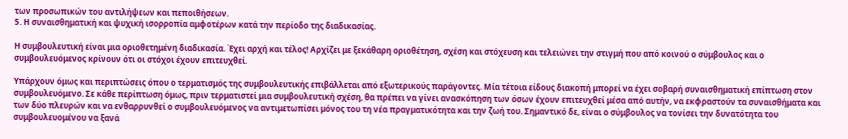των προσωπικών του αντιλήψεων και πεποιθήσεων.
5. Η συναισθηματική και ψυχική ισορροπία αμφοτέρων κατά την περίοδο της διαδικασίας.

Η συμβουλευτική είναι μια οριοθετημένη διαδικασία. Έχει αρχή και τέλος! Αρχίζει με ξεκάθαρη οριοθέτηση, σχέση και στόχευση και τελειώνει την στιγμή που από κοινού ο σύμβουλος και ο συμβουλευόμενος κρίνουν ότι οι στόχοι έχουν επιτευχθεί.

Υπάρχουν όμως και περιπτώσεις όπου ο τερματισμός της συμβουλευτικής επιβάλλεται από εξωτερικούς παράγοντες. Μία τέτοια είδους διακοπή μπορεί να έχει σοβαρή συναισθηματική επίπτωση στον συμβουλευόμενο. Σε κάθε περίπτωση όμως, πριν τερματιστεί μια συμβουλευτική σχέση, θα πρέπει να γίνει ανασκόπηση των όσων έχουν επιτευχθεί μέσα από αυτήν, να εκφραστούν τα συναισθήματα και των δύο πλευρών και να ενθαρρυνθεί ο συμβουλευόμενος να αντιμετωπίσει μόνος του τη νέα πραγματικότητα και την ζωή του. Σημαντικό δε, είναι ο σύμβουλος να τονίσει την δυνατότητα του συμβουλευομένου να ξανά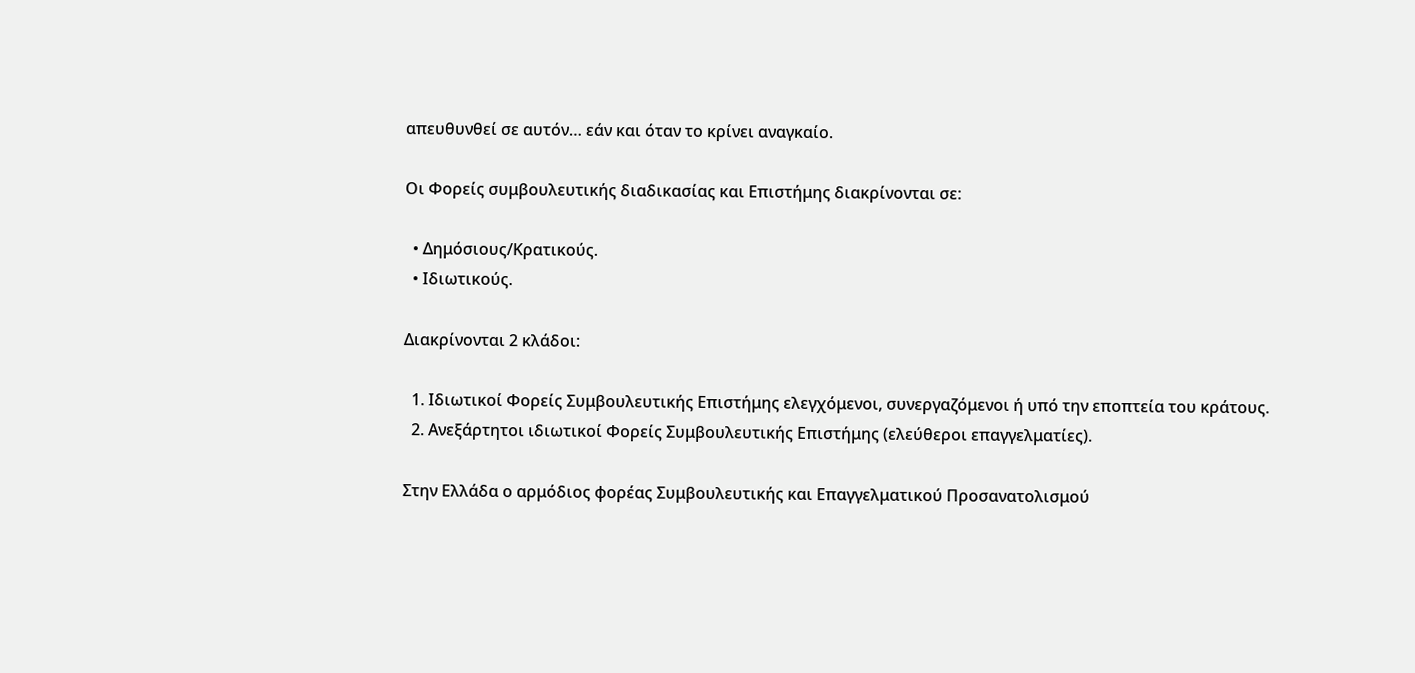απευθυνθεί σε αυτόν… εάν και όταν το κρίνει αναγκαίο.

Οι Φορείς συμβουλευτικής διαδικασίας και Επιστήμης διακρίνονται σε:

  • Δημόσιους/Κρατικούς.
  • Ιδιωτικούς.

Διακρίνονται 2 κλάδοι:

  1. Ιδιωτικοί Φορείς Συμβουλευτικής Επιστήμης ελεγχόμενοι, συνεργαζόμενοι ή υπό την εποπτεία του κράτους.
  2. Ανεξάρτητοι ιδιωτικοί Φορείς Συμβουλευτικής Επιστήμης (ελεύθεροι επαγγελματίες).

Στην Ελλάδα ο αρμόδιος φορέας Συμβουλευτικής και Επαγγελματικού Προσανατολισμού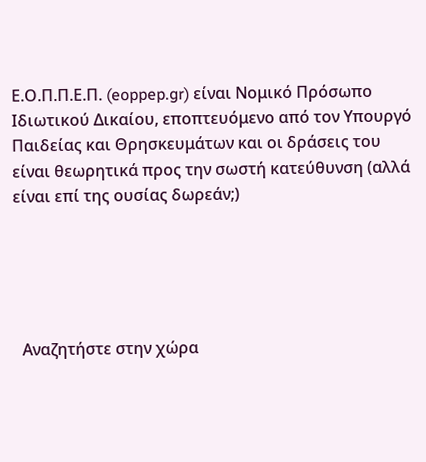Ε.Ο.Π.Π.Ε.Π. (eoppep.gr) είναι Νομικό Πρόσωπο Ιδιωτικού Δικαίου, εποπτευόμενο από τον Υπουργό Παιδείας και Θρησκευμάτων και οι δράσεις του είναι θεωρητικά προς την σωστή κατεύθυνση (αλλά είναι επί της ουσίας δωρεάν;)





  Αναζητήστε στην χώρα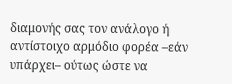διαμονής σας τον ανάλογο ή αντίστοιχο αρμόδιο φορέα –εάν υπάρχει– ούτως ώστε να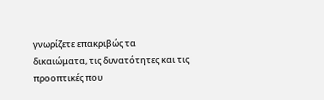γνωρίζετε επακριβώς τα δικαιώματα, τις δυνατότητες και τις προοπτικές που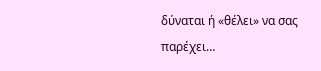δύναται ή «θέλει» να σας παρέχει…